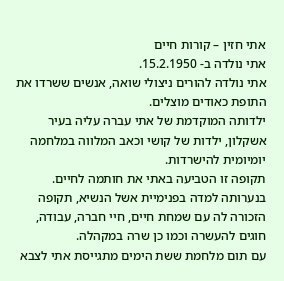אתי חזין – קורות חיים
אתי נולדה ב- 15.2.1950.
אתי נולדה להורים ניצולי שואה, אנשים ששרדו את התופת כאודים מוצלים.
ילדותה המוקדמת של אתי עברה עליה בעיר אשקלון, ילדות של קושי וכאב המלווה במלחמה יומיומית להישרדות.
תקופה זו הטביעה באתי את חותמה לחיים.
בנערותה למדה בפנימיית אשל הנשיא, תקופה הזכורה לה עם שמחת חיים, חיי חברה, עבודה, חוגים להעשרה וכמו כן שרה במקהלה.
עם תום מלחמת ששת הימים מתגייסת אתי לצבא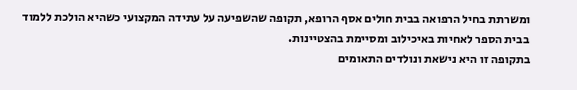ומשרתת בחיל הרפואה בבית חולים אסף הרופא, תקופה שהשפיעה על עתידה המקצועי כשהיא הולכת ללמוד בבית הספר לאחיות באיכילוב ומסיימת בהצטיינות.
בתקופה זו היא נישאת ונולדים התאומים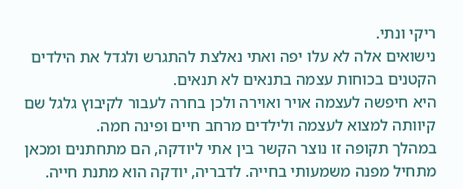ריקי ונתי.
נישואים אלה לא עלו יפה ואתי נאלצת להתגרש ולגדל את הילדים הקטנים בכוחות עצמה בתנאים לא תנאים.
היא חיפשה לעצמה אויר ואוירה ולכן בחרה לעבור לקיבוץ גלגל שם קיוותה למצוא לעצמה ולילדים מרחב חיים ופינה חמה.
במהלך תקופה זו נוצר הקשר בין אתי ליודקה, הם מתחתנים ומכאן מתחיל מפנה משמעותי בחייה. לדבריה, יודקה הוא מתנת חייה.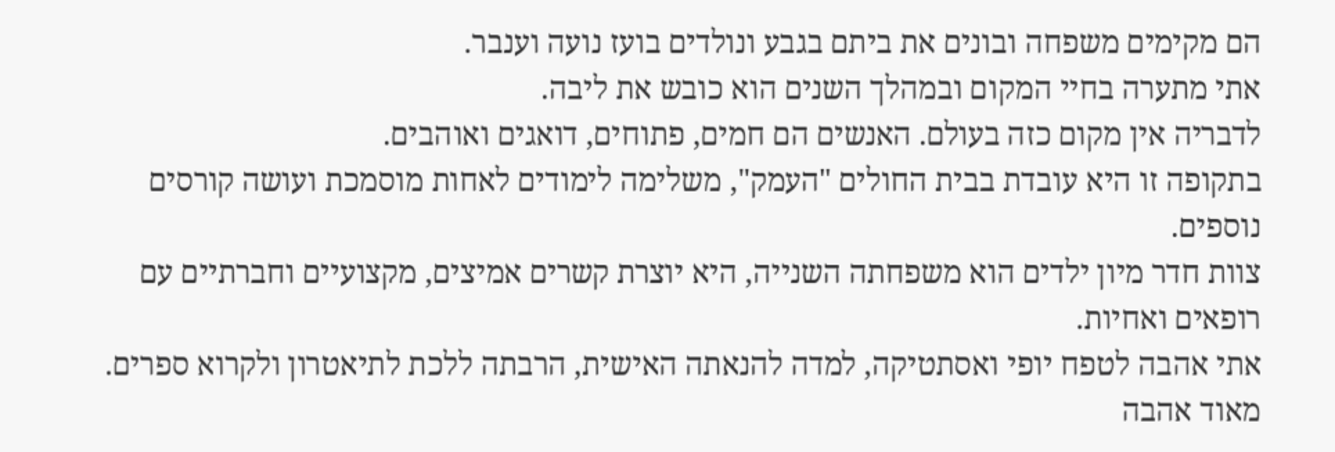הם מקימים משפחה ובונים את ביתם בגבע ונולדים בועז נועה וענבר.
אתי מתערה בחיי המקום ובמהלך השנים הוא כובש את ליבה.
לדבריה אין מקום כזה בעולם. האנשים הם חמים, פתוחים, דואגים ואוהבים.
בתקופה זו היא עובדת בבית החולים "העמק", משלימה לימודים לאחות מוסמכת ועושה קורסים נוספים.
צוות חדר מיון ילדים הוא משפחתה השנייה, היא יוצרת קשרים אמיצים, מקצועיים וחברתיים עם רופאים ואחיות.
אתי אהבה לטפח יופי ואסתטיקה, למדה להנאתה האישית, הרבתה ללכת לתיאטרון ולקרוא ספרים.
מאוד אהבה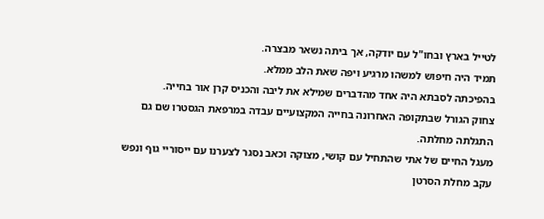לטייל בארץ ובחו"ל עם יודקה, אך ביתה נשאר מבצרה.
תמיד היה חיפוש למשהו מרגיע ויפה שאת הלב ממלא.
בהפיכתה לסבתא היה אחד מהדברים שמילא את ליבה והכניס קרן אור בחייה.
צחוק הגורל שבתקופה האחרונה בחייה המקצועיים עבדה במרפאת הגסטרו שם גם התגלתה מחלתה.
מעגל החיים של אתי שהתחיל עם קושי, מצוקה וכאב נסגר לצערנו עם ייסוריי גוף ונפש עקב מחלת הסרטן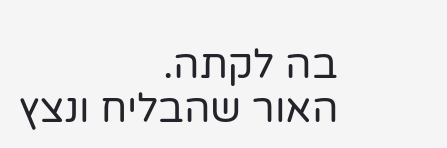בה לקתה.
האור שהבליח ונצץ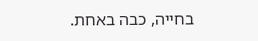בחייה, כבה באחת.